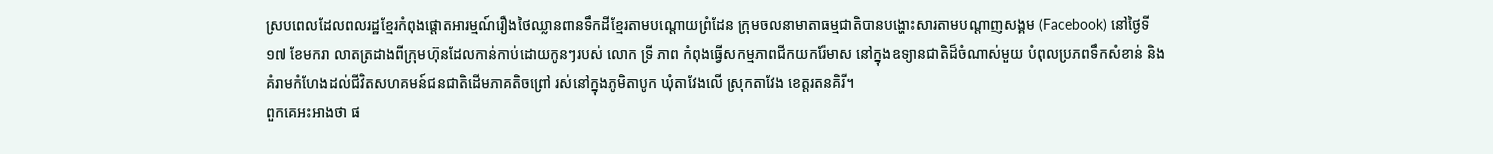ស្របពេលដែលពលរដ្ឋខ្មែរកំពុងផ្តោតអារម្មណ៍រឿងថៃឈ្លានពានទឹកដីខ្មែរតាមបណ្តោយព្រំដែន ក្រុមចលនាមាតាធម្មជាតិបានបង្ហោះសារតាមបណ្តាញសង្គម (Facebook) នៅថ្ងៃទី១៧ ខែមករា លាតត្រដាងពីក្រុមហ៊ុនដែលកាន់កាប់ដោយកូនៗរបស់ លោក ទ្រី ភាព កំពុងធ្វើសកម្មភាពជីកយករ៉ែមាស នៅក្នុងឧទ្យានជាតិដ៏ចំណាស់មួយ បំពុលប្រភពទឹកសំខាន់ និងគំរាមកំហែងដល់ជីវិតសហគមន៍ជនជាតិដើមភាគតិចព្រៅ រស់នៅក្នុងភូមិតាបូក ឃុំតាវែងលើ ស្រុកតាវែង ខេត្តរតនគិរី។
ពួកគេអះអាងថា ផ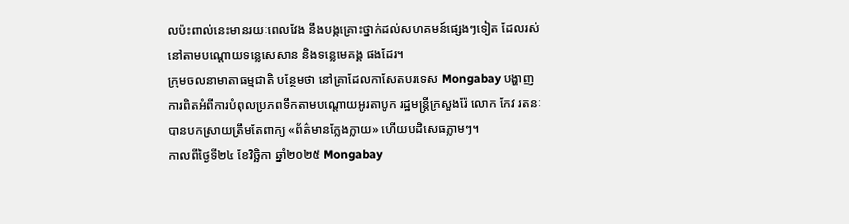លប៉ះពាល់នេះមានរយៈពេលវែង នឹងបង្កគ្រោះថ្នាក់ដល់សហគមន៍ផ្សេងៗទៀត ដែលរស់នៅតាមបណ្ដោយទន្លេសេសាន និងទន្លេមេគង្គ ផងដែរ។
ក្រុមចលនាមាតាធម្មជាតិ បន្ថែមថា នៅគ្រាដែលកាសែតបរទេស Mongabay បង្ហាញការពិតអំពីការបំពុលប្រភពទឹកតាមបណ្ដោយអូរតាបូក រដ្ឋមន្រ្តីក្រសួងរ៉ែ លោក កែវ រតនៈ បានបកស្រាយត្រឹមតែពាក្យ «ព័ត៌មានក្លែងក្លាយ» ហើយបដិសេធភ្លាមៗ។
កាលពីថ្ងៃទី២៤ ខែវិច្ឆិកា ឆ្នាំ២០២៥ Mongabay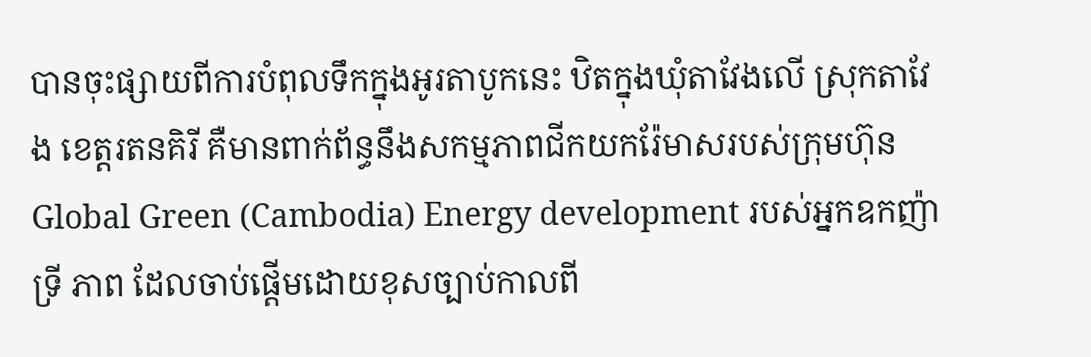បានចុះផ្សាយពីការបំពុលទឹកក្នុងអូរតាបូកនេះ ឋិតក្នុងឃុំតាវែងលើ ស្រុកតាវែង ខេត្តរតនគិរី គឺមានពាក់ព័ន្ធនឹងសកម្មភាពជីកយករ៉ែមាសរបស់ក្រុមហ៊ុន Global Green (Cambodia) Energy development របស់អ្នកឧកញ៉ា ទ្រី ភាព ដែលចាប់ផ្តើមដោយខុសច្បាប់កាលពី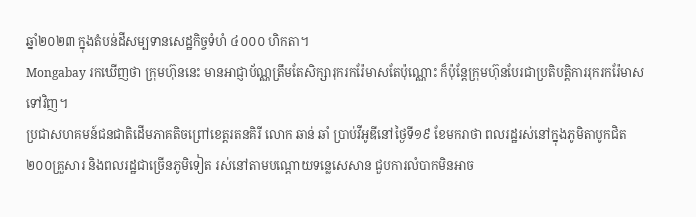ឆ្នាំ២០២៣ ក្នុងតំបន់ដីសម្បទានសេដ្ឋកិច្ចទំហំ ៤០០០ ហិកតា។
Mongabay រកឃើញថា ក្រុមហ៊ុននេះ មានអាជ្ញាប័ណ្ណត្រឹមតែសិក្សារុករករ៉ែមាសតែប៉ុណ្ណោះ ក៏ប៉ុន្តែក្រុមហ៊ុនបែរជាប្រតិបត្តិការរុករករ៉ែមាសទៅវិញ។
ប្រជាសហគមន៍ជនជាតិដើមភាគតិចព្រៅខេត្តរតនគិរី លោក ឆាន់ ឆាំ ប្រាប់វីអូឌីនៅថ្ងៃទី១៩ ខែមករាថា ពលរដ្ឋរស់នៅក្នុងភូមិតាបូកជិត ២០០គ្រួសារ និងពលរដ្ឋជាច្រើនភូមិទៀត រស់នៅតាមបណ្តោយទន្លេសេសាន ជួបការលំបាកមិនអាច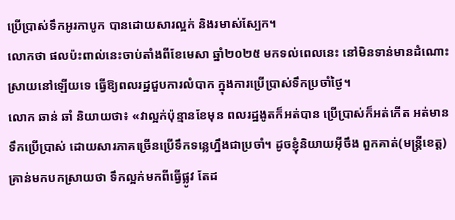ប្រើប្រាស់ទឹកអូរកាបូក បានដោយសារល្អក់ និងរមាស់ស្បែក។
លោកថា ផលប៉ះពាល់នេះចាប់តាំងពីខែមេសា ឆ្នាំ២០២៥ មកទល់ពេលនេះ នៅមិនទាន់មានដំណោះស្រាយនៅឡើយទេ ធ្វើឱ្យពលរដ្ឋជួបការលំបាក ក្នុងការប្រើប្រាស់ទឹកប្រចាំថ្ងៃ។
លោក ឆាន់ ឆាំ និយាយថា៖ «វាល្អក់ប៉ុន្មានខែមុន ពលរដ្ឋងូតក៏អត់បាន ប្រើប្រាស់ក៏អត់កើត អត់មានទឹកប្រើប្រាស់ ដោយសារភាគច្រើនប្រើទឹកទន្លេហ្នឹងជាប្រចាំ។ ដូចខ្ញុំនិយាយអ៊ីចឹង ពួកគាត់(មន្ត្រីខេត្ត) គ្រាន់មកបកស្រាយថា ទឹកល្អក់មកពីធ្វើផ្លូវ តែដ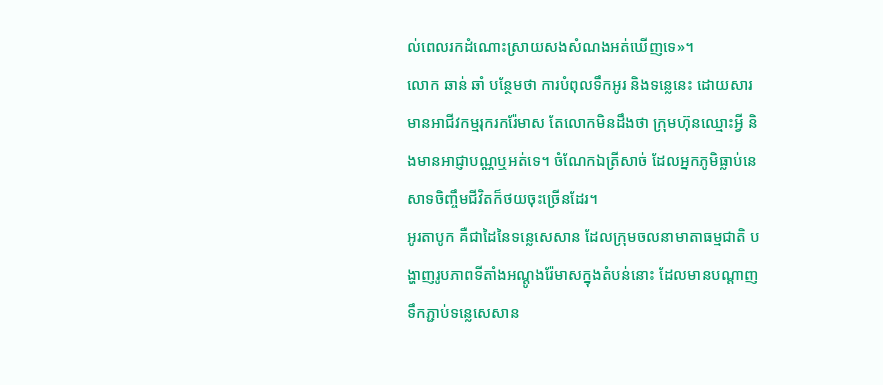ល់ពេលរកដំណោះស្រាយសងសំណងអត់ឃើញទេ»។
លោក ឆាន់ ឆាំ បន្ថែមថា ការបំពុលទឹកអូរ និងទន្លេនេះ ដោយសារមានអាជីវកម្មរុករករ៉ែមាស តែលោកមិនដឹងថា ក្រុមហ៊ុនឈ្មោះអ្វី និងមានអាជ្ញាបណ្ណឬអត់ទេ។ ចំណែកឯត្រីសាច់ ដែលអ្នកភូមិធ្លាប់នេសាទចិញ្ចឹមជីវិតក៏ថយចុះច្រើនដែរ។
អូរតាបូក គឺជាដៃនៃទន្លេសេសាន ដែលក្រុមចលនាមាតាធម្មជាតិ បង្ហាញរូបភាពទីតាំងអណ្ដូងរ៉ែមាសក្នុងតំបន់នោះ ដែលមានបណ្ដាញទឹកភ្ជាប់ទន្លេសេសាន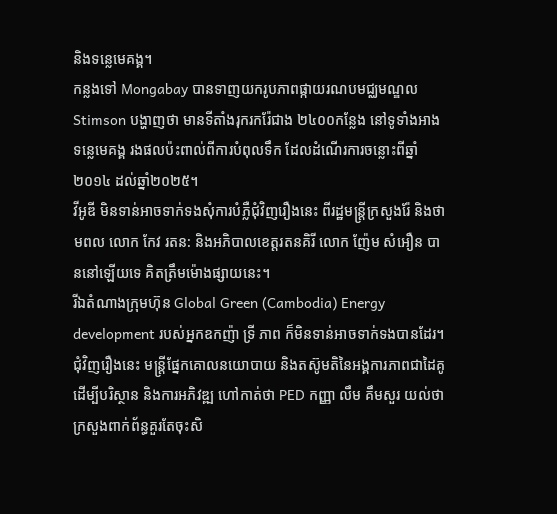និងទន្លេមេគង្គ។
កន្លងទៅ Mongabay បានទាញយករូបភាពផ្កាយរណបមជ្ឈមណ្ឌល Stimson បង្ហាញថា មានទីតាំងរុករករ៉ែជាង ២៤០០កន្លែង នៅទូទាំងអាងទន្លេមេគង្គ រងផលប៉ះពាល់ពីការបំពុលទឹក ដែលដំណើរការចន្លោះពីឆ្នាំ២០១៤ ដល់ឆ្នាំ២០២៥។
វីអូឌី មិនទាន់អាចទាក់ទងសុំការបំភ្លឺជុំវិញរឿងនេះ ពីរដ្ឋមន្ត្រីក្រសួងរ៉ែ និងថាមពល លោក កែវ រតន: និងអភិបាលខេត្តរតនគិរី លោក ញ៉ែម សំអឿន បាននៅឡើយទេ គិតត្រឹមម៉ោងផ្សាយនេះ។
រីឯតំណាងក្រុមហ៊ុន Global Green (Cambodia) Energy development របស់អ្នកឧកញ៉ា ទ្រី ភាព ក៏មិនទាន់អាចទាក់ទងបានដែរ។
ជុំវិញរឿងនេះ មន្ត្រីផ្នែកគោលនយោបាយ និងតស៊ូមតិនៃអង្គការភាពជាដៃគូដើម្បីបរិស្ថាន និងការអភិវឌ្ឍ ហៅកាត់ថា PED កញ្ញា លឹម គឹមសួរ យល់ថា ក្រសួងពាក់ព័ន្ធគួរតែចុះសិ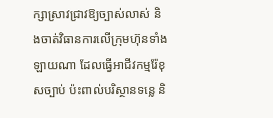ក្សាស្រាវជ្រាវឱ្យច្បាស់លាស់ និងចាត់វិធានការលើក្រុមហ៊ុនទាំងឡាយណា ដែលធ្វើអាជីវកម្មរ៉ែខុសច្បាប់ ប៉ះពាល់បរិស្ថានទន្លេ និ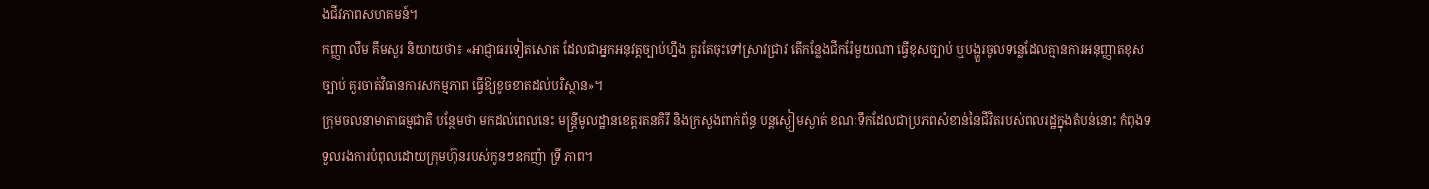ងជីវភាពសហគមន៍។
កញ្ញា លឹម គឹមសួរ និយាយថា៖ «អាជ្ញាធរទៀតសោត ដែលជាអ្នកអនុវត្តច្បាប់ហ្នឹង គួរតែចុះទៅស្រាវជ្រាវ តើកន្លែងជីករ៉ែមួយណា ធ្វើខុសច្បាប់ ឬបង្ហួរចូលទន្លេដែលគ្មានការអនុញ្ញាតខុសច្បាប់ គួរចាត់វិធានការសកម្មភាព ធ្វើឱ្យខូចខាតដល់បរិស្ថាន»។
ក្រុមចលនាមាតាធម្មជាតិ បន្ថែមថា មកដល់ពេលនេះ មន្រ្តីមូលដ្ឋានខេត្តរតនគិរី និងក្រសួងពាក់ព័ន្ធ បន្តស្ងៀមស្ងាត់ ខណៈទឹកដែលជាប្រភពសំខាន់នៃជីវិតរបស់ពលរដ្ឋក្នុងតំបន់នោះ កំពុងទទួលរងការបំពុលដោយក្រុមហ៊ុនរបស់កូនៗឧកញ៉ា ទ្រី ភាព។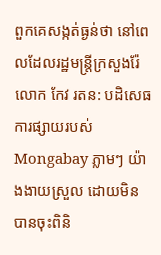ពួកគេសង្កត់ធ្ងន់ថា នៅពេលដែលរដ្ឋមន្ត្រីក្រសួងរ៉ែ លោក កែវ រតន: បដិសេធការផ្សាយរបស់ Mongabay ភ្លាមៗ យ៉ាងងាយស្រួល ដោយមិនបានចុះពិនិ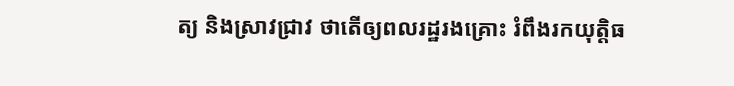ត្យ និងស្រាវជ្រាវ ថាតើឲ្យពលរដ្ឋរងគ្រោះ រំពឹងរកយុត្តិធ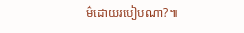ម៌ដោយរបៀបណា?៕